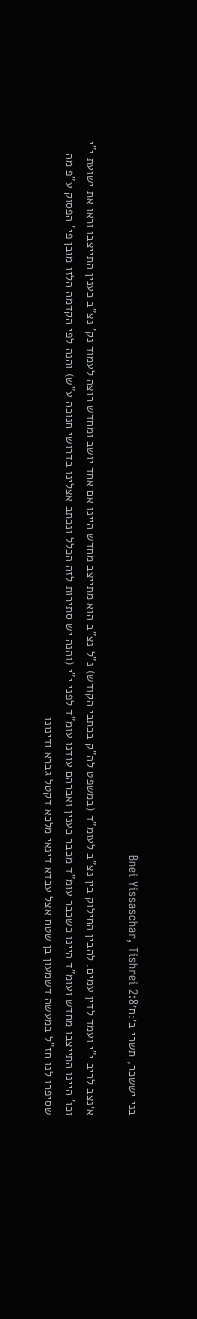בני יששכר, תשרי ב׳:ח׳Bnei Yissaschar, Tishrei 2:8

א׳נצב לריב י"י ועמד לדין עמים. להבין החילוק בין נצ"ב לעומ"ד (במשפט לה"ק בכתבי הקודש) נ"ל נצ"ב הוא מתייצב מחדש היינו אם אחד יושב ומחדש רוצה לעמוד נק' נצ"ב כענין התייצבו וראו את ישועת י"י וכו' היינו התייצבו מחדש ועומ"ד היינו כשכבר עומ"ד מכבר כענין ואברהם עודנו עומ"ד לפני י"י (והנה יש סתירות לזה הכלל ונכתב אצלינו בדרושי חנוכה ע"ש) והנה לפי הקדמה הלזו מובן פי' הפסוק ע"פ מה שסיפרו לנו חז"ל במעשה דשמעון בן שטח אצל עבדא דינאי מלכא דקטל גברא ודינונו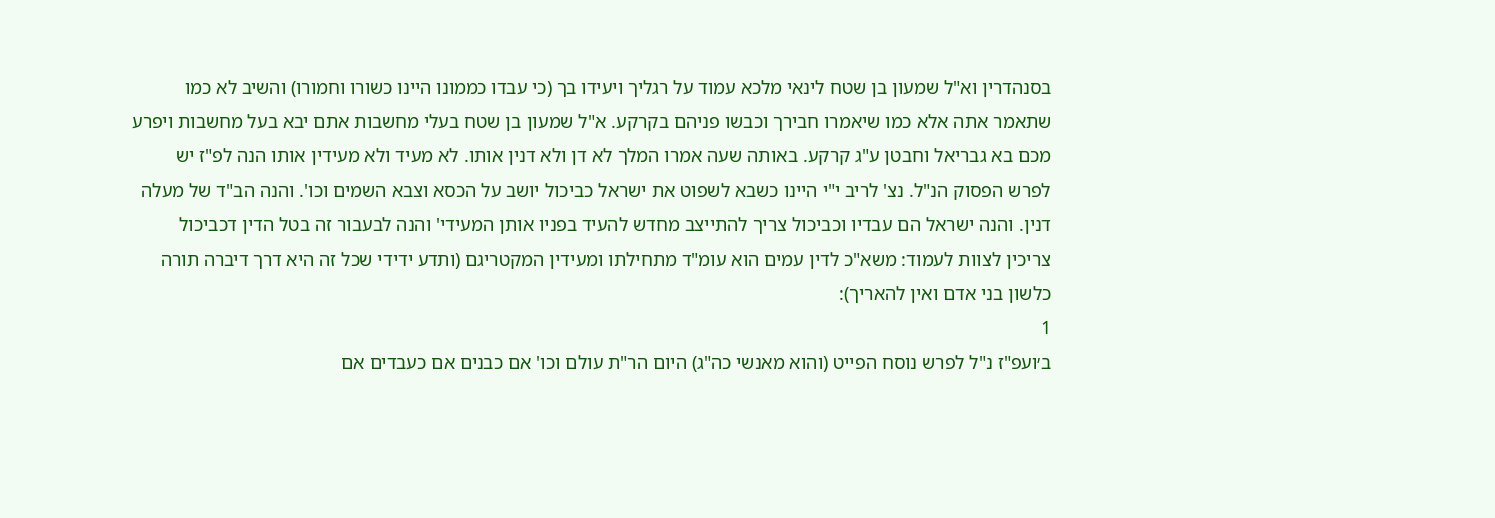בסנהדרין וא"ל שמעון בן שטח לינאי מלכא עמוד על רגליך ויעידו בך (כי עבדו כממונו היינו כשורו וחמורו) והשיב לא כמו שתאמר אתה אלא כמו שיאמרו חבירך וכבשו פניהם בקרקע. א"ל שמעון בן שטח בעלי מחשבות אתם יבא בעל מחשבות ויפרע מכם בא גבריאל וחבטן ע"ג קרקע. באותה שעה אמרו המלך לא דן ולא דנין אותו. לא מעיד ולא מעידין אותו הנה לפ"ז יש לפרש הפסוק הנ"ל. נצ' לריב י"י היינו כשבא לשפוט את ישראל כביכול יושב על הכסא וצבא השמים וכו'. והנה הב"ד של מעלה דנין. והנה ישראל הם עבדיו וכביכול צריך להתייצב מחדש להעיד בפניו אותן המעידי' והנה לבעבור זה בטל הדין דכביכול צריכין לצוות לעמוד: משא"כ לדין עמים הוא עומ"ד מתחילתו ומעידין המקטריגם (ותדע ידידי שכל זה היא דרך דיברה תורה כלשון בני אדם ואין להאריך):
1
ב׳ועפ"ז נ"ל לפרש נוסח הפייט (והוא מאנשי כה"ג) היום הר"ת עולם וכו' אם כבנים אם כעבדים אם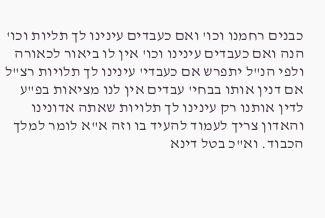כבנים רחמנו וכו' ואם כעבדים עינינו לך תליות וכו' הנה ואם כעבדים עינינו וכו' אין לו ביאור לכאורה ולפי הנ"ל יתפרש אם כעבדי' עינינו לך תלויות רצ"ל אם דנין אותו בבחי' עבדים אין לנו מציאות בפ"ע לדין אותנו רק עינינו לך תלויות שאתה אדונינו והאדון צריך לעמוד להעיד בו וזה א"א לומר למלך הכבוד. וא"כ בטל דינא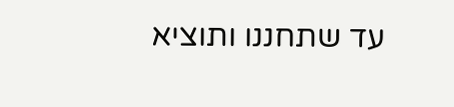עד שתחננו ותוציא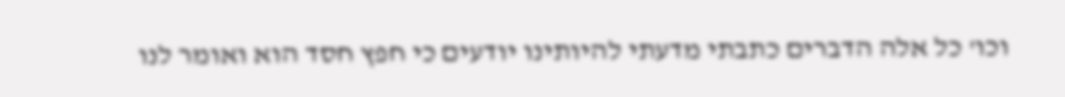וכו' כל אלה הדברים כתבתי מדעתי להיותינו יודעים כי חפץ חסד הוא ואומר לנו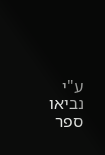ע"י נביאו ספר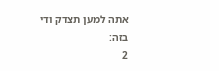אתה למען תצדק ודי בזה:
2